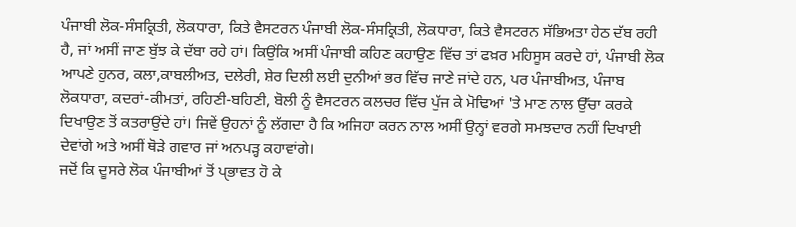ਪੰਜਾਬੀ ਲੋਕ-ਸੰਸਕ੍ਰਿਤੀ, ਲੋਕਧਾਰਾ, ਕਿਤੇ ਵੈਸਟਰਨ ਪੰਜਾਬੀ ਲੋਕ-ਸੰਸਕ੍ਰਿਤੀ, ਲੋਕਧਾਰਾ, ਕਿਤੇ ਵੈਸਟਰਨ ਸੱਭਿਅਤਾ ਹੇਠ ਦੱਬ ਰਹੀ ਹੈ, ਜਾਂ ਅਸੀਂ ਜਾਣ ਬੁੱਝ ਕੇ ਦੱਬਾ ਰਹੇ ਹਾਂ। ਕਿਉਂਕਿ ਅਸੀਂ ਪੰਜਾਬੀ ਕਹਿਣ ਕਹਾਉਣ ਵਿੱਚ ਤਾਂ ਫਖ਼ਰ ਮਹਿਸੂਸ ਕਰਦੇ ਹਾਂ, ਪੰਜਾਬੀ ਲੋਕ ਆਪਣੇ ਹੁਨਰ, ਕਲਾ,ਕਾਬਲੀਅਤ, ਦਲੇਰੀ, ਸ਼ੇਰ ਦਿਲੀ ਲਈ ਦੁਨੀਆਂ ਭਰ ਵਿੱਚ ਜਾਣੇ ਜਾਂਦੇ ਹਨ, ਪਰ ਪੰਜਾਬੀਅਤ, ਪੰਜਾਬ ਲੋਕਧਾਰਾ, ਕਦਰਾਂ-ਕੀਮਤਾਂ, ਰਹਿਣੀ-ਬਹਿਣੀ, ਬੋਲੀ ਨੂੰ ਵੈਸਟਰਨ ਕਲਚਰ ਵਿੱਚ ਪੁੱਜ ਕੇ ਮੋਢਿਆਂ 'ਤੇ ਮਾਣ ਨਾਲ ਉੱਚਾ ਕਰਕੇ ਦਿਖਾਉਣ ਤੋਂ ਕਤਰਾਉਂਦੇ ਹਾਂ। ਜਿਵੇਂ ਉਹਨਾਂ ਨੂੰ ਲੱਗਦਾ ਹੈ ਕਿ ਅਜਿਹਾ ਕਰਨ ਨਾਲ ਅਸੀਂ ਉਨ੍ਹਾਂ ਵਰਗੇ ਸਮਝਦਾਰ ਨਹੀਂ ਦਿਖਾਈ ਦੇਵਾਂਗੇ ਅਤੇ ਅਸੀਂ ਥੋੜੇ ਗਵਾਰ ਜਾਂ ਅਨਪੜ੍ਹ ਕਹਾਵਾਂਗੇ।
ਜਦੋਂ ਕਿ ਦੂਸਰੇ ਲੋਕ ਪੰਜਾਬੀਆਂ ਤੋਂ ਪੑਭਾਵਤ ਹੋ ਕੇ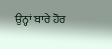ਉਨ੍ਹਾਂ ਬਾਰੇ ਹੋਰ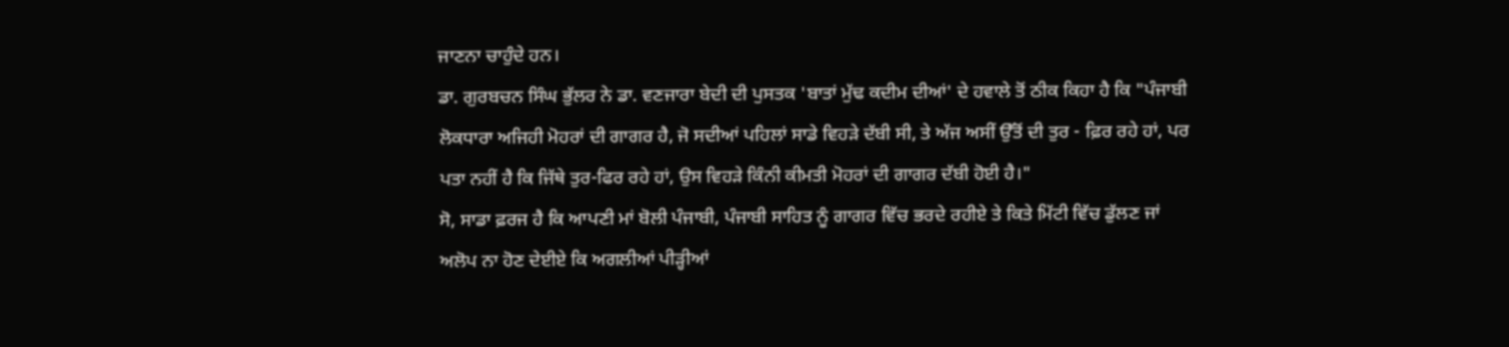ਜਾਣਨਾ ਚਾਹੁੰਦੇ ਹਨ।
ਡਾ. ਗੁਰਬਚਨ ਸਿੰਘ ਭੁੱਲਰ ਨੇ ਡਾ. ਵਣਜਾਰਾ ਬੇਦੀ ਦੀ ਪੁਸਤਕ 'ਬਾਤਾਂ ਮੁੱਢ ਕਦੀਮ ਦੀਆਂ' ਦੇ ਹਵਾਲੇ ਤੋਂ ਠੀਕ ਕਿਹਾ ਹੈ ਕਿ "ਪੰਜਾਬੀ ਲੋਕਧਾਰਾ ਅਜਿਹੀ ਮੋਹਰਾਂ ਦੀ ਗਾਗਰ ਹੈ, ਜੋ ਸਦੀਆਂ ਪਹਿਲਾਂ ਸਾਡੇ ਵਿਹੜੇ ਦੱਬੀ ਸੀ, ਤੇ ਅੱਜ ਅਸੀਂ ਉੱਤੋਂ ਦੀ ਤੁਰ - ਫ਼ਿਰ ਰਹੇ ਹਾਂ, ਪਰ ਪਤਾ ਨਹੀਂ ਹੈ ਕਿ ਜਿੱਥੇ ਤੁਰ-ਫਿਰ ਰਹੇ ਹਾਂ, ਉਸ ਵਿਹੜੇ ਕਿੰਨੀ ਕੀਮਤੀ ਮੋਹਰਾਂ ਦੀ ਗਾਗਰ ਦੱਬੀ ਹੋਈ ਹੈ।"
ਸੋ, ਸਾਡਾ ਫ਼ਰਜ ਹੈ ਕਿ ਆਪਣੀ ਮਾਂ ਬੋਲੀ ਪੰਜਾਬੀ, ਪੰਜਾਬੀ ਸਾਹਿਤ ਨੂੰ ਗਾਗਰ ਵਿੱਚ ਭਰਦੇ ਰਹੀਏ ਤੇ ਕਿਤੇ ਮਿੱਟੀ ਵਿੱਚ ਡੁੱਲਣ ਜਾਂ ਅਲੋਪ ਨਾ ਹੋਣ ਦੇਈਏ ਕਿ ਅਗਲੀਆਂ ਪੀੜ੍ਹੀਆਂ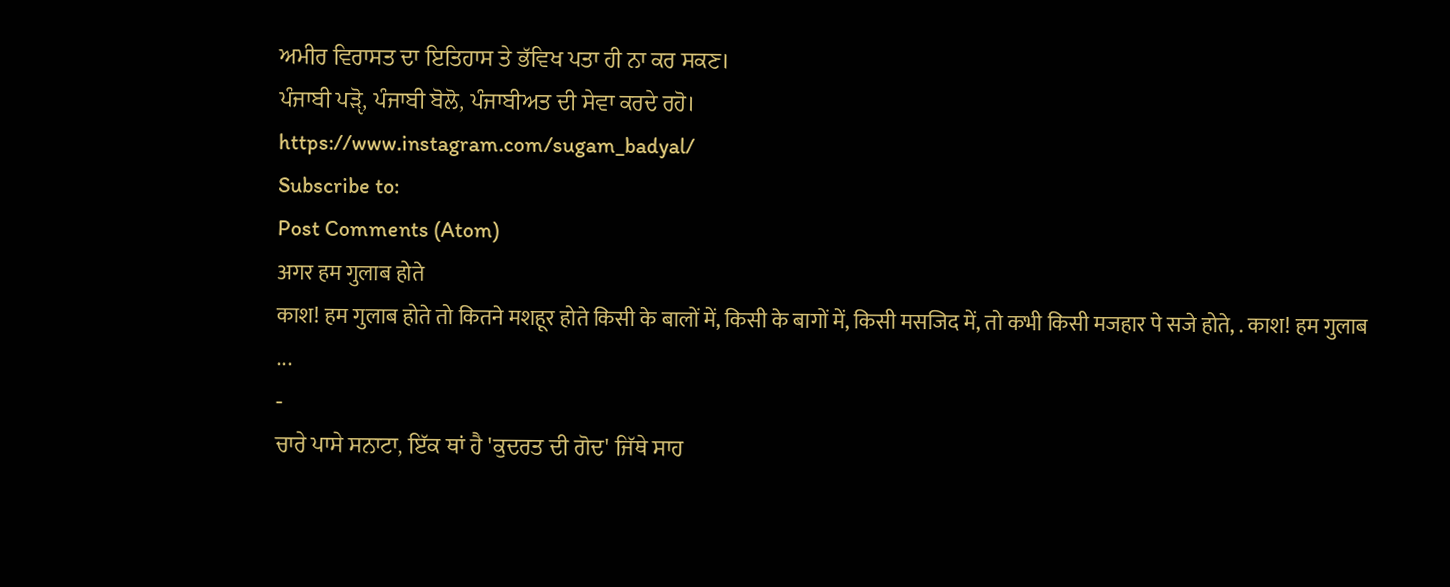ਅਮੀਰ ਵਿਰਾਸਤ ਦਾ ਇਤਿਹਾਸ ਤੇ ਭੱਵਿਖ ਪਤਾ ਹੀ ਨਾ ਕਰ ਸਕਣ।
ਪੰਜਾਬੀ ਪੜੵੋ, ਪੰਜਾਬੀ ਬੋਲੋ, ਪੰਜਾਬੀਅਤ ਦੀ ਸੇਵਾ ਕਰਦੇ ਰਹੋ।
https://www.instagram.com/sugam_badyal/
Subscribe to:
Post Comments (Atom)
अगर हम गुलाब होते
काश! हम गुलाब होते तो कितने मशहूर होते किसी के बालों में, किसी के बागों में, किसी मसजिद में, तो कभी किसी मजहार पे सजे होते, . काश! हम गुलाब ...
-
ਚਾਰੇ ਪਾਸੇ ਸਨਾਟਾ, ਇੱਕ ਥਾਂ ਹੈ 'ਕੁਦਰਤ ਦੀ ਗੋਦ' ਜਿੱਥੇ ਸਾਹ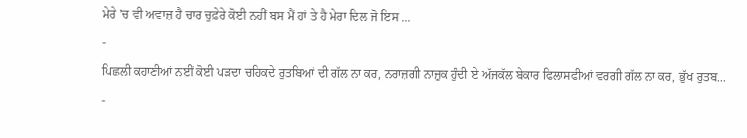ਮੇਰੇ 'ਚ ਵੀ ਅਵਾਜ਼ ਹੈ ਚਾਰ ਚੁਫ਼ੇਰੇ ਕੋਈ ਨਹੀਂ ਬਸ ਮੈਂ ਹਾਂ ਤੇ ਹੈ ਮੇਰਾ ਦਿਲ ਜੋ ਇਸ ...
-
ਪਿਛਲੀ ਕਹਾਣੀਆਂ ਨਈਂ ਕੋਈ ਪੜਦਾ ਚਹਿਕਦੇ ਰੁਤਬਿਆਂ ਦੀ ਗੱਲ ਨਾ ਕਰ, ਨਰਾਜ਼ਗੀ ਨਾਜ਼ੁਕ ਹੁੰਦੀ ਏ ਅੱਜਕੱਲ ਬੇਕਾਰ ਫਿਲਾਸਫੀਆਂ ਵਰਗੀ ਗੱਲ ਨਾ ਕਰ, ਭੁੱਖ ਰੁਤਬ...
-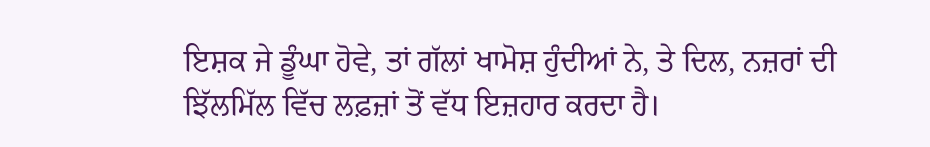ਇਸ਼ਕ ਜੇ ਡੂੰਘਾ ਹੋਵੇ, ਤਾਂ ਗੱਲਾਂ ਖਾਮੋਸ਼ ਹੁੰਦੀਆਂ ਨੇ, ਤੇ ਦਿਲ, ਨਜ਼ਰਾਂ ਦੀ ਝਿੱਲਮਿੱਲ ਵਿੱਚ ਲਫ਼ਜ਼ਾਂ ਤੋਂ ਵੱਧ ਇਜ਼ਹਾਰ ਕਰਦਾ ਹੈ।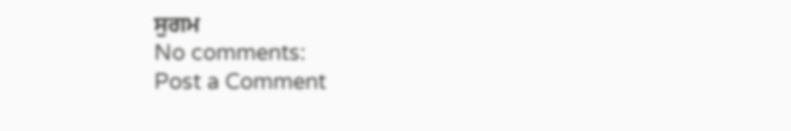ਸੁਗਮ
No comments:
Post a Comment